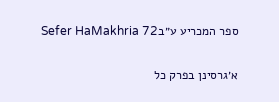ספר המכריע ע״בSefer HaMakhria 72

א׳גרסינן בפרק כל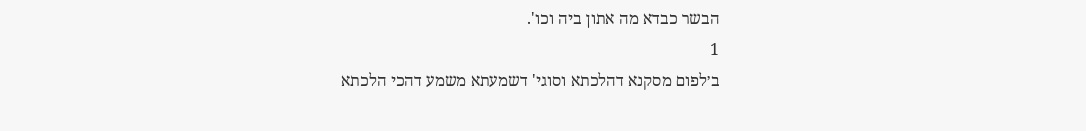הבשר כבדא מה אתון ביה וכו'.
1
ב׳לפום מסקנא דהלכתא וסוגי' דשמעתא משמע דהכי הלכתא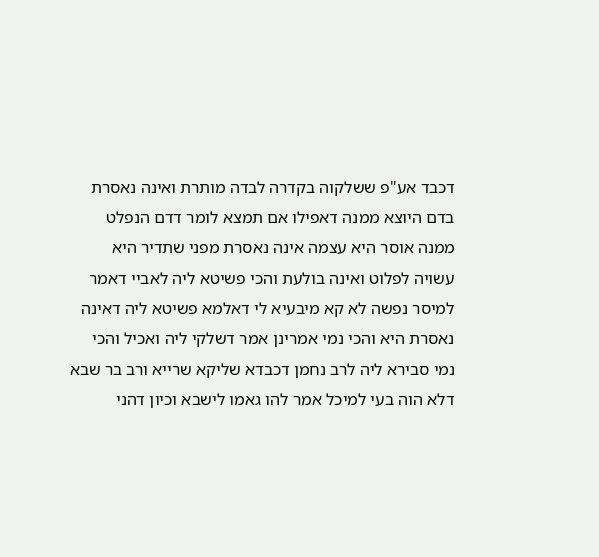דכבד אע"פ ששלקוה בקדרה לבדה מותרת ואינה נאסרת בדם היוצא ממנה דאפילו אם תמצא לומר דדם הנפלט ממנה אוסר היא עצמה אינה נאסרת מפני שתדיר היא עשויה לפלוט ואינה בולעת והכי פשיטא ליה לאביי דאמר למיסר נפשה לא קא מיבעיא לי דאלמא פשיטא ליה דאינה נאסרת היא והכי נמי אמרינן אמר דשלקי ליה ואכיל והכי נמי סבירא ליה לרב נחמן דכבדא שליקא שרייא ורב בר שבא דלא הוה בעי למיכל אמר להו גאמו לישבא וכיון דהני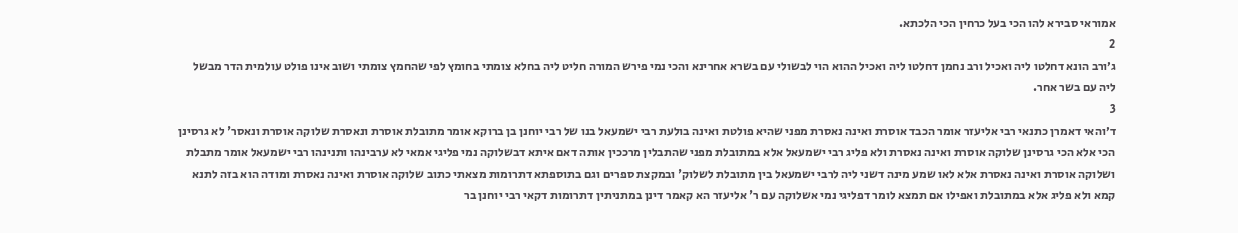אמוראי סבירא להו הכי בעל כרחין הכי הלכתא.
2
ג׳ורב הונא דחלטו ליה ואכיל ורב נחמן דחלטו ליה ואכיל ההוא הוי לבשולי עם בשרא אחרינא והכי נמי פירש המורה חליט ליה בחלא צומתי בחומץ לפי שהחמץ צומתי ושוב אינו פולט עולמית הדר מבשל ליה עם בשר אחר.
3
ד׳והאי דאמרן כתנאי רבי אליעזר אומר הכבד אוסרת ואינה נאסרת מפני שהיא פולטת ואינה בולעת רבי ישמעאל בנו של רבי יוחנן בן ברוקא אומר מתובלת אוסרת ונאסרת שלוקה אוסרת ונאסר' לא גרסינן הכי אלא הכי גרסינן שלוקה אוסרת ואינה נאסרת ולא פליג רבי ישמעאל אלא במתובלת מפני שהתבלין מרככין אותה דאם איתא דבשלוקה נמי פליגי אמאי לא ערבינהו ותנינהו רבי ישמעאל אומר מתבלת ושלוקה אוסרת ואינה נאסרת אלא לאו שמע מינה דשני ליה לרבי ישמעאל בין מתובלת לשלוק' ובמקצת ספרים וגם בתוספתא דתרומות מצאתי כתוב שלוקה אוסרת ואינה נאסרת ומודה הוא בזה לתנא קמא ולא פליג אלא במתובלת ואפילו אם תמצא לומר דפליגי נמי אשלוקה עם ר' אליעזר הא קאמר דינן במתניתין דתרומות דקאי רבי יוחנן בר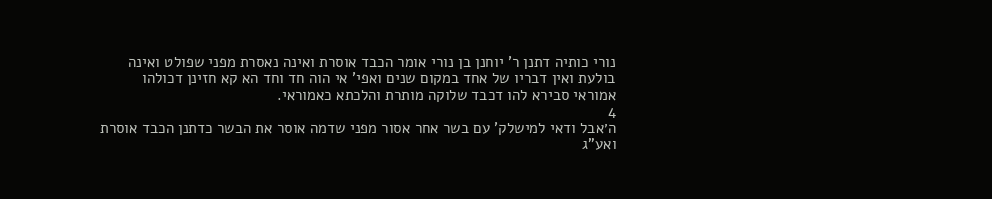נורי כותיה דתנן ר' יוחנן בן נורי אומר הכבד אוסרת ואינה נאסרת מפני שפולט ואינה בולעת ואין דבריו של אחד במקום שנים ואפי' אי הוה חד וחד הא קא חזינן דכולהו אמוראי סבירא להו דכבד שלוקה מותרת והלכתא כאמוראי.
4
ה׳אבל ודאי למישלק' עם בשר אחר אסור מפני שדמה אוסר את הבשר כדתנן הכבד אוסרת ואע"ג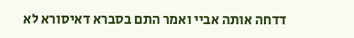דדחה אותה אביי ואמר התם בסברא דאיסורא לא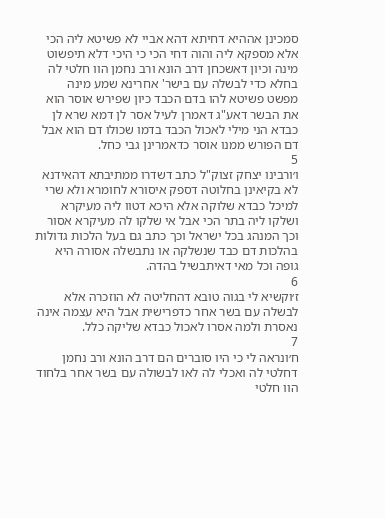סמכינן אההיא דחיתא דהא אביי לא פשיטא ליה הכי אלא מספקא ליה והוה דחי הכי כי היכי דלא תיפשוט מינה וכיון דאשכחן דרב הונא ורב נחמן הוו חלטי לה בחלא כדי לבשלה עם בישר' אחרינא שמע מינה מפשט פשיטא להו בדם הכבד כיון שפירש אוסר הוא את הבשר דאע"ג דאמרן לעיל אסר לן דמא שרא לן כבדא הני מילי לאכול הכבד בדמו שכולו דם הוא אבל דם הפורש ממנו אוסר כדאמרינן גבי כחל.
5
ו׳ורבינו יצחק זצוק"ל כתב דשדרו ממתיבתא דהאידנא לא בקיאינן בחלוטה דספק איסורא לחומרא ולא שרי למיכל כבדא שלוקה אלא היכא דטוו ליה מעיקרא ושלקו ליה בתר הכי אבל אי שלקו לה מעיקרא אסור וכך המנהג בכל ישראל וכך כתב גם בעל הלכות גדולות בהלכות דם כבד שנשלקה או נתבשלה אסורה היא גופה וכל מאי דאיתבשיל בהדה.
6
ז׳וקשיא לי בגוה טובא דהחליטה לא הוזכרה אלא לבשלה עם בשר אחר כדפרישית אבל היא עצמה אינה נאסרת ולמה אסרו לאכול כבדא שליקה כלל.
7
ח׳ונראה לי כי היו סוברים הם דרב הונא ורב נחמן דחלטי לה ואכלי לה לאו לבשולה עם בשר אחר בלחוד הוו חלטי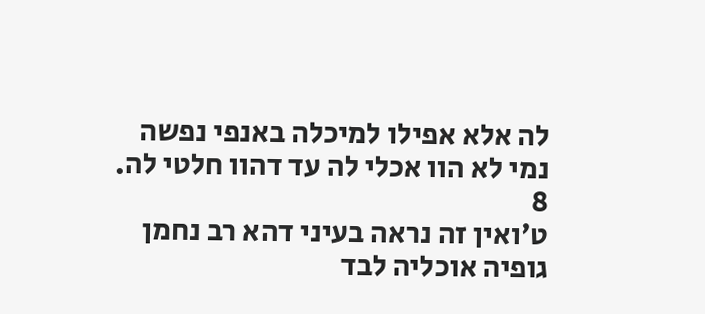לה אלא אפילו למיכלה באנפי נפשה נמי לא הוו אכלי לה עד דהוו חלטי לה.
8
ט׳ואין זה נראה בעיני דהא רב נחמן גופיה אוכליה לבד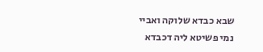שבא כבדא שלוקה ואביי נמי פשיטא ליה דכבדא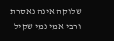שלוקה אינה נאסרת ורבי אמי נמי שקיל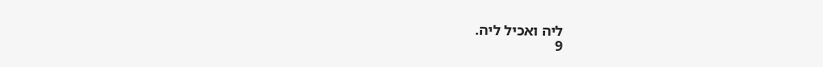ליה ואכיל ליה.
9